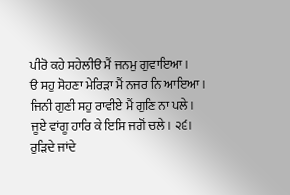ਪੀਰੋ ਕਹੇ ਸਹੇਲੀੳ ਮੈਂ ਜਨਮੁ ਗੁਵਾਇਆ।
ੳ ਸਹੁ ਸੋਹਣਾ ਮੇਰਿੜਾ ਮੈਂ ਨਜਰ ਨਿ ਆਇਆ।
ਜਿਨੀ ਗੁਣੀ ਸਹੁ ਰਾਵੀਏ ਮੈਂ ਗੁਣਿ ਨਾ ਪਲੇ।
ਜੂਏ ਵਾਂਗੂ ਹਾਰਿ ਕੇ ਇਸਿ ਜਗੋਂ ਚਲੇ। ੨੬।
ਰੁੜਿਦੇ ਜਾਂਦੇ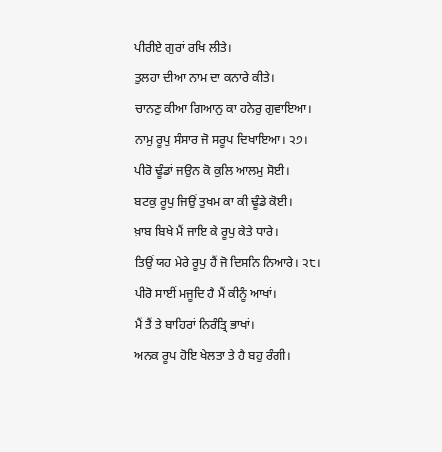ਪੀਰੀਏ ਗੁਰਾਂ ਰਖਿ ਲੀਤੇ।
ਤੁਲਹਾ ਦੀਆ ਨਾਮ ਦਾ ਕਨਾਰੇ ਕੀਤੇ।
ਚਾਨਣੁ ਕੀਆ ਗਿਆਨੁ ਕਾ ਹਨੇਰੁ ਗੁਵਾਇਆ।
ਨਾਮੁ ਰੂਪੁ ਸੰਸਾਰ ਜੋ ਸਰੂਪ ਦਿਖਾਇਆ। ੨੭।
ਪੀਰੋ ਢੂੰਡਾਂ ਜਉਨ ਕੋ ਕੁਲਿ ਆਲਮੁ ਸੋਈ।
ਬਟਕੁ ਰੂਪੁ ਜਿਉਂ ਤੁਖਮ ਕਾ ਕੀ ਢੂੰਡੇ ਕੋਈ।
ਖ਼ਾਬ ਬਿਖੇ ਮੈਂ ਜਾਇ ਕੇ ਰੂਪੁ ਕੇਤੇ ਧਾਰੇ।
ਤਿਉਂ ਯਹ ਮੇਰੇ ਰੂਪੁ ਹੈਂ ਜੋ ਦਿਸਨਿ ਨਿਆਰੇ। ੨੮।
ਪੀਰੋ ਸਾਈਂ ਮਜੂਦਿ ਹੈ ਮੈਂ ਕੀਨੂੰ ਆਖਾਂ।
ਮੈਂ ਤੈਂ ਤੇ ਬਾਹਿਰਾਂ ਨਿਰੰਤ੍ਰਿ ਭਾਖਾਂ।
ਅਨਕ ਰੂਪ ਹੋਇ ਖੇਲਤਾ ਤੇ ਹੈ ਬਹੁ ਰੰਗੀ।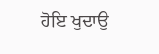ਹੋਇ ਖੁਦਾਉ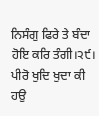ਨਿਸੰਗੁ ਫਿਰੇ ਤੇ ਬੰਦਾ ਹੋਇ ਕਰਿ ਤੰਗੀ।੨੯।
ਪੀਰੋ ਖੁਦਿ ਖੁਦਾ ਕੀ ਹਉ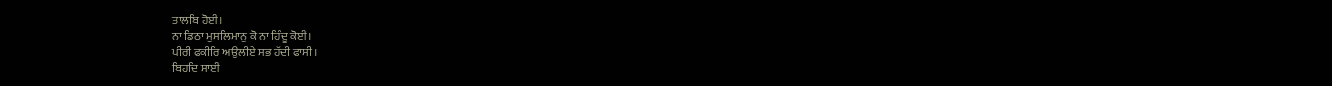ਤਾਲਬਿ ਹੋਈ।
ਨਾ ਡਿਠਾ ਮੁਸਲਿਮਾਨੁ ਕੋ ਨਾ ਹਿੰਦੂ ਕੋਈ।
ਪੀਰੀ ਫਕੀਰਿ ਅਉਲੀਏ ਸਭ ਹੱਦੀ ਫਾਸੀ।
ਬਿਹਦਿ ਸਾਈ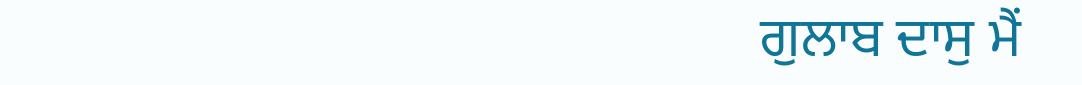ਗੁਲਾਬ ਦਾਸੁ ਮੈਂ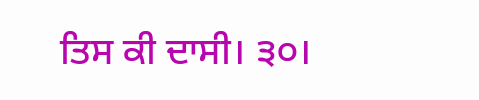ਤਿਸ ਕੀ ਦਾਸੀ। ੩੦।